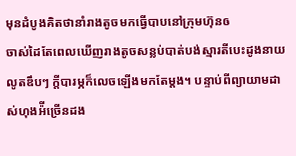មុនដំបូងគិតថានាំរាងតូចមកធ្វេីបាបនៅក្រុមហ៊ុនឲ
ចាស់ដៃតែពេលឃើញរាងតូចសន្លប់បាត់បង់ស្មារតីបេះដូងនាយលូតឌឹបៗ ក្ដីបារម្ភក៏លេចឡើងមកតែម្ដង។ បន្ទាប់ពីព្យាយាមដាស់ហុងអ៉ីច្រេីនដង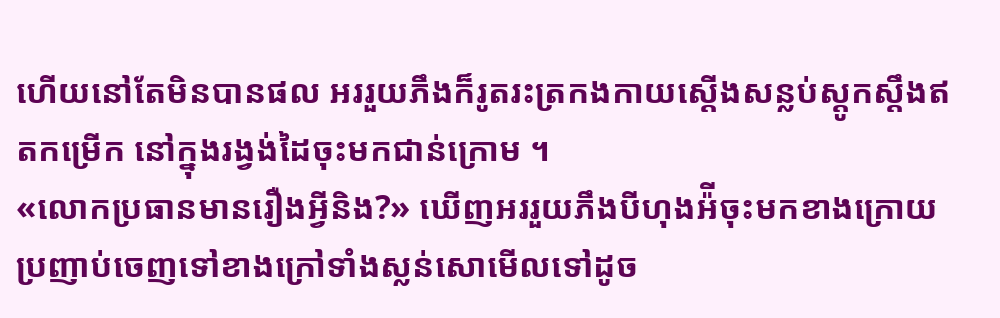ហេីយនៅតែមិនបានផល អររួយភឹងក៏រូតរះត្រកងកាយស្តេីងសន្លប់ស្តូកស្តឹងឥតកម្រេីក នៅក្នុងរង្វង់ដៃចុះមកជាន់ក្រោម ។
«លោកប្រធានមានរឿងអ្វីនិង?» ឃើញអររួយភឹងបីហុងអ៉ីចុះមកខាងក្រោយប្រញាប់ចេញទៅខាងក្រៅទាំងស្លន់សោមើលទៅដូច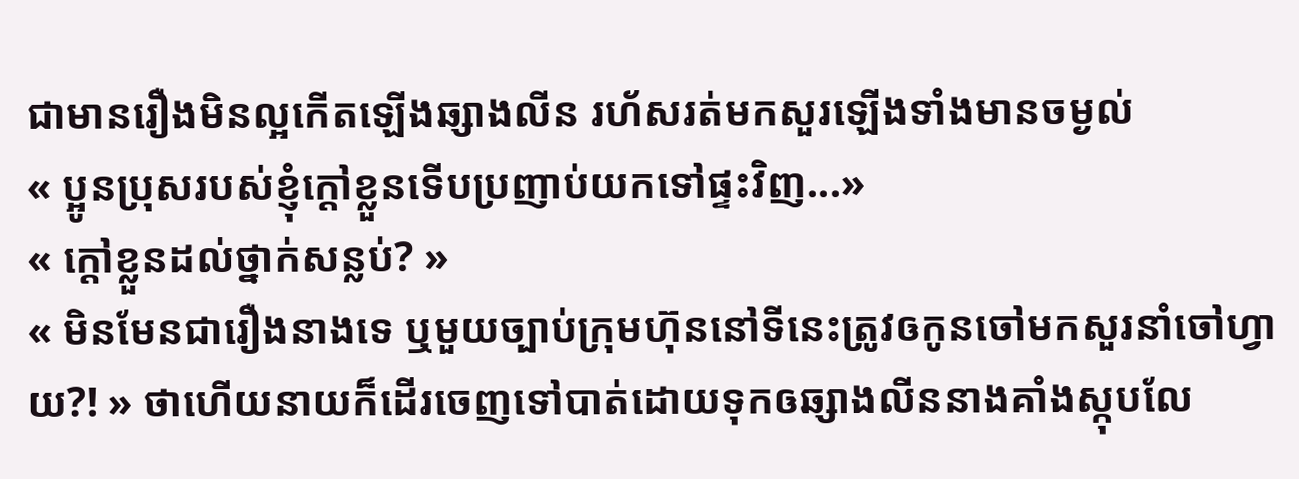ជាមានរឿងមិនល្អកើតឡើងឆ្សាងលីន រហ័សរត់មកសួរឡើងទាំងមានចម្ងល់
« ប្អូនប្រុសរបស់ខ្ញុំក្តៅខ្លួនទេីបប្រញាប់យកទៅផ្ទះវិញ...»
« ក្តៅខ្លួនដល់ថ្នាក់សន្លប់? »
« មិនមែនជារឿងនាងទេ ឬមួយច្បាប់ក្រុមហ៊ុននៅទីនេះត្រូវឲកូនចៅមកសួរនាំចៅហ្វាយ?! » ថាហើយនាយក៏ដើរចេញទៅបាត់ដោយទុកឲឆ្សាងលីននាងគាំងស្កុបលែ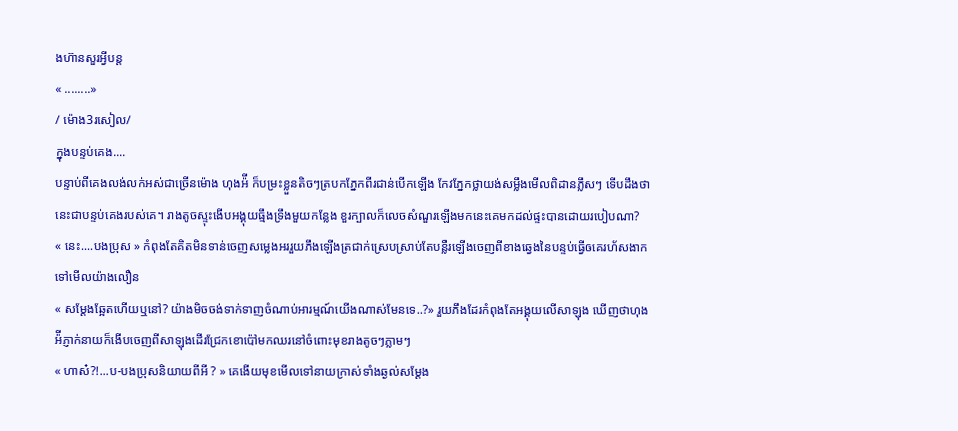ងហ៊ានសួរអ្វីបន្ត
« ........»
/ ម៉ោង3រសៀល/
ក្នុងបន្ទប់គេង....
បន្ទាប់ពីគេងលង់លក់អស់ជាច្រើនម៉ោង ហុងអ៉ី ក៏បម្រះខ្លួនតិចៗត្របកភ្នែកពីរជាន់បើកឡើង កែវភ្នែកថ្លាយង់សម្លឹងមើលពិដានភ្លឹសៗ ទើបដឹងថា នេះជាបន្ទប់គេងរបស់គេ។ រាងតូចស្ទុះងើបអង្គុយធ្មឹងទ្រឹងមួយកន្លែង ខួរក្បាលក៏លេចសំណួរឡើងមកនេះគេមកដល់ផ្ទះបានដោយរបៀបណា?
« នេះ....បងប្រុស » កំពុងតែគិតមិនទាន់ចេញសម្លេងអររួយភឹងឡើងត្រជាក់ស្រេបស្រាប់តែបន្លឺរឡើងចេញពីខាងឆ្វេងនៃបន្ទប់ធ្វើឲគេរហ័សងាកទៅមើលយ៉ាងលឿន
« សម្តែងឆ្អែតហើយឬនៅ? យ៉ាងមិចចង់ទាក់ទាញចំណាប់អារម្មណ៍យេីងណាស់មែនទេ..?» រួយភឹងដែរកំពុងតែអង្គុយលេីសាឡុង ឃើញថាហុងអ៉ីភ្ញាក់នាយក៏ងើបចេញពីសាឡុងដើរជ្រែកខោប៉ៅមកឈរនៅចំពោះមុខរាងតូចៗភ្លាមៗ
« ហាស៎?!...ប-បងប្រុសនិយាយពីអី ? » គេងើយមុខមើលទៅនាយក្រាស់ទាំងឆ្ងល់សម្ដែង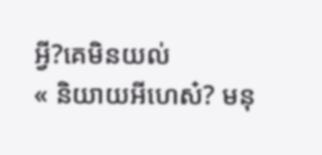អ្វី?គេមិនយល់
« និយាយអីហេស៎? មនុ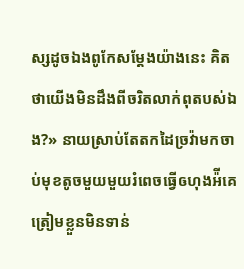ស្សដូចឯងពូកែសម្ដែងយ៉ាងនេះ គិតថាយើងមិនដឹងពីចរិតលាក់ពុតបស់ឯង?» នាយស្រាប់តែតកដៃច្រវ៉ាមកចាប់មុខតូចមួយមួយរំពេចធ្វើឲហុងអ៉ីគេត្រៀមខ្លួនមិនទាន់